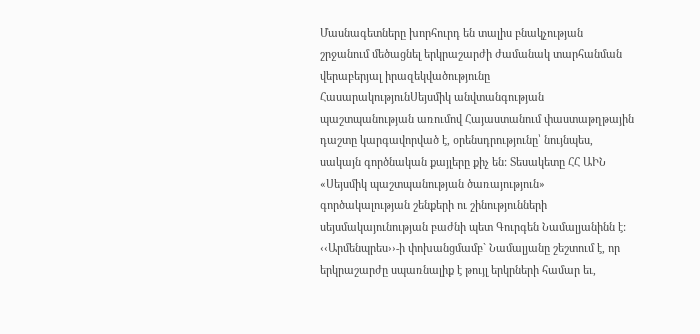Մասնագետները խորհուրդ են տալիս բնակչության շրջանում մեծացնել երկրաշարժի ժամանակ տարհանման վերաբերյալ իրազեկվածությունը
ՀասարակությունՍեյսմիկ անվտանգության պաշտպանության առումով Հայաստանում փաստաթղթային դաշտը կարգավորված է, օրենսդրությունը՝ նույնպես, սակայն գործնական քայլերը քիչ են: Տեսակետը ՀՀ ԱԻՆ «Սեյսմիկ պաշտպանության ծառայություն» գործակալության շենքերի ու շինությունների սեյսմակայունության բաժնի պետ Գուրգեն Նամալյանինն է:
‹‹Արմենպրես››-ի փոխանցմամբ` Նամալյանը շեշտում է, որ երկրաշարժը սպառնալիք է թույլ երկրների համար եւ,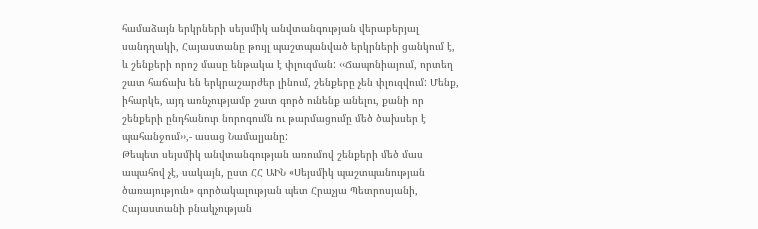համաձայն երկրների սեյսմիկ անվտանգության վերաբերյալ սանդղակի, Հայաստանը թույլ պաշտպանված երկրների ցանկում է, և շենքերի որոշ մասը ենթակա է փլուզման: ‹‹Ճապոնիայում, որտեղ շատ հաճախ են երկրաշարժեր լինում, շենքերը չեն փլուզվում: Մենք, իհարկե, այդ առնչությամբ շատ գործ ունենք անելու, քանի որ շենքերի ընդհանուր նորոգումն ու թարմացումը մեծ ծախսեր է պահանջում››,- ասաց Նամալյանը:
Թեպետ սեյսմիկ անվտանգության առումով շենքերի մեծ մաս ապահով չէ, սակայն, ըստ ՀՀ ԱԻՆ «Սեյսմիկ պաշտպանության ծառայություն» գործակալության պետ Հրաչյա Պետրոսյանի, Հայաստանի բնակչության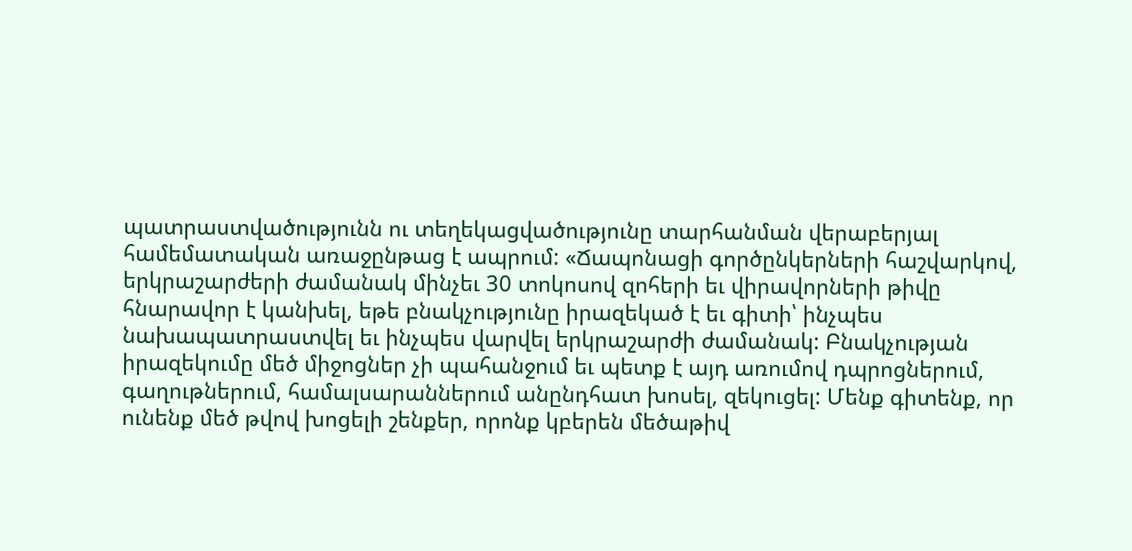պատրաստվածությունն ու տեղեկացվածությունը տարհանման վերաբերյալ համեմատական առաջընթաց է ապրում: «Ճապոնացի գործընկերների հաշվարկով, երկրաշարժերի ժամանակ մինչեւ 30 տոկոսով զոհերի եւ վիրավորների թիվը հնարավոր է կանխել, եթե բնակչությունը իրազեկած է եւ գիտի՝ ինչպես նախապատրաստվել եւ ինչպես վարվել երկրաշարժի ժամանակ: Բնակչության իրազեկումը մեծ միջոցներ չի պահանջում եւ պետք է այդ առումով դպրոցներում, գաղութներում, համալսարաններում անընդհատ խոսել, զեկուցել: Մենք գիտենք, որ ունենք մեծ թվով խոցելի շենքեր, որոնք կբերեն մեծաթիվ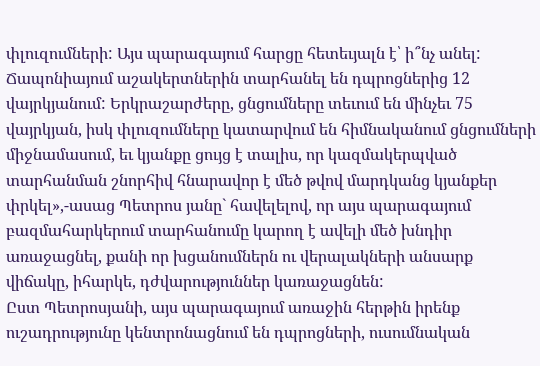փլուզումների: Այս պարագայում հարցը հետեւյալն է՝ ի՞նչ անել: Ճապոնիայում աշակերտներին տարհանել են դպրոցներից 12 վայրկյանում: Երկրաշարժերը, ցնցումները տեւում են մինչեւ 75 վայրկյան, իսկ փլուզումները կատարվում են հիմնականում ցնցումների միջնամասում, եւ կյանքը ցույց է տալիս, որ կազմակերպված տարհանման շնորհիվ հնարավոր է մեծ թվով մարդկանց կյանքեր փրկել»,-ասաց Պետրոս յանը` հավելելով, որ այս պարագայում բազմահարկերում տարհանումը կարող է ավելի մեծ խնդիր առաջացնել, քանի որ խցանումներն ու վերալակների անսարք վիճակը, իհարկե, դժվարություններ կառաջացնեն:
Ըստ Պետրոսյանի, այս պարագայում առաջին հերթին իրենք ուշադրությունը կենտրոնացնում են դպրոցների, ուսումնական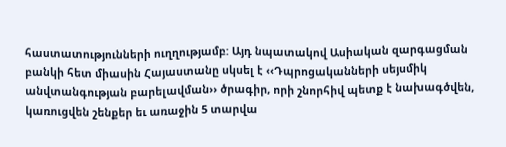հաստատությունների ուղղությամբ: Այդ նպատակով Ասիական զարգացման բանկի հետ միասին Հայաստանը սկսել է ‹‹Դպրոցականների սեյսմիկ անվտանգության բարելավման›› ծրագիր, որի շնորհիվ պետք է նախագծվեն, կառուցվեն շենքեր եւ առաջին 5 տարվա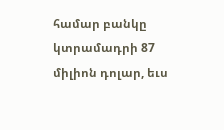համար բանկը կտրամադրի 87 միլիոն դոլար, եւս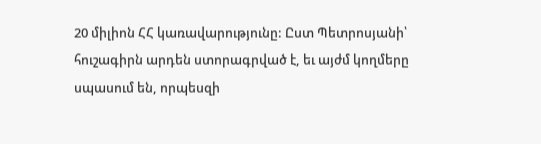20 միլիոն ՀՀ կառավարությունը: Ըստ Պետրոսյանի՝ հուշագիրն արդեն ստորագրված է, եւ այժմ կողմերը սպասում են, որպեսզի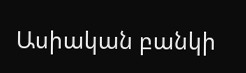Ասիական բանկի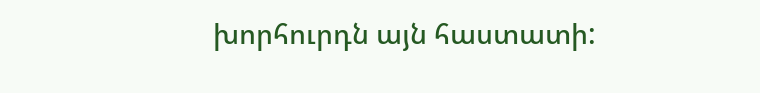խորհուրդն այն հաստատի: